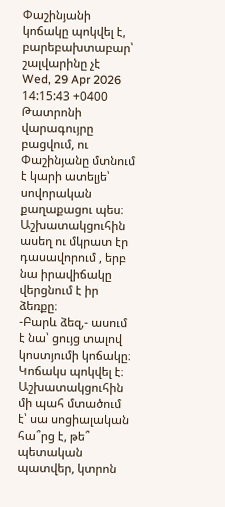Փաշինյանի կոճակը պոկվել է, բարեբախտաբար՝ շալվարինը չէ
Wed, 29 Apr 2026 14:15:43 +0400
Թատրոնի վարագույրը բացվում, ու Փաշինյանը մտնում է կարի ատելյե՝ սովորական քաղաքացու պես։ Աշխատակցուհին ասեղ ու մկրատ էր դասավորում , երբ նա իրավիճակը վերցնում է իր ձեռքը։
-Բարև ձեզ,- ասում է նա՝ ցույց տալով կոստյումի կոճակը։ Կոճակս պոկվել է։
Աշխատակցուհին մի պահ մտածում է՝ սա սոցիալական հա՞րց է, թե՞ պետական պատվեր, կտրոն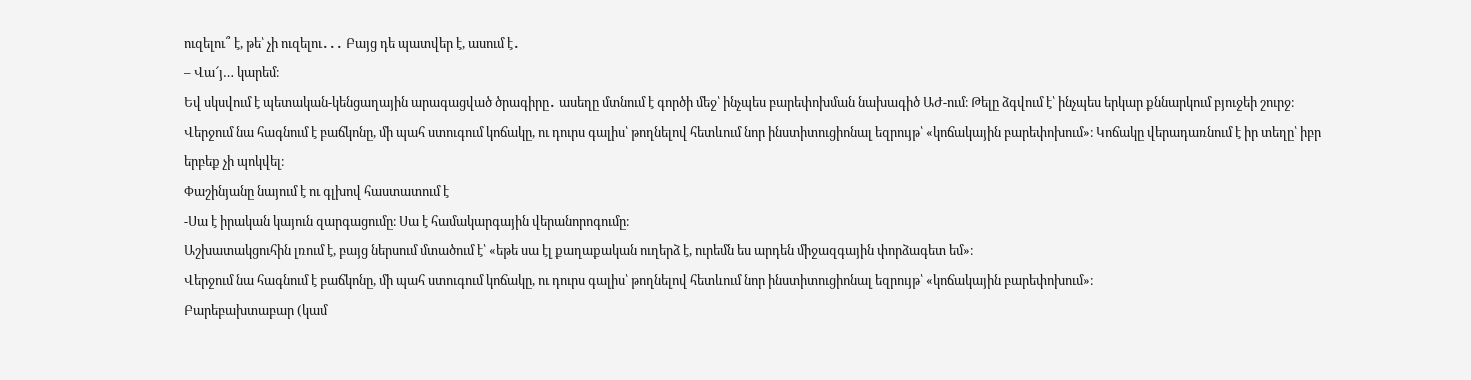ուզելու՞ է, թե՝ չի ուզելու․․․ Բայց դե պատվեր է, ասում է․
– Վա՜յ… կարեմ։
Եվ սկսվում է պետական-կենցաղային արագացված ծրագիրը․ ասեղը մտնում է գործի մեջ՝ ինչպես բարեփոխման նախագիծ ԱԺ-ում։ Թելը ձգվում է՝ ինչպես երկար քննարկում բյուջեի շուրջ։ Վերջում նա հագնում է բաճկոնը, մի պահ ստուգում կոճակը, ու դուրս գալիս՝ թողնելով հետևում նոր ինստիտուցիոնալ եզրույթ՝ «կոճակային բարեփոխում»։ Կոճակը վերադառնում է իր տեղը՝ իբր երբեք չի պոկվել։
Փաշինյանը նայում է ու գլխով հաստատում է
-Սա է իրական կայուն զարգացումը։ Սա է համակարգային վերանորոգումը։
Աշխատակցուհին լռում է, բայց ներսում մտածում է՝ «եթե սա էլ քաղաքական ուղերձ է, ուրեմն ես արդեն միջազգային փորձագետ եմ»։
Վերջում նա հագնում է բաճկոնը, մի պահ ստուգում կոճակը, ու դուրս գալիս՝ թողնելով հետևում նոր ինստիտուցիոնալ եզրույթ՝ «կոճակային բարեփոխում»։
Բարեբախտաբար (կամ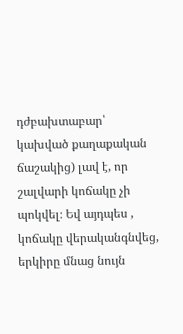դժբախտաբար՝ կախված քաղաքական ճաշակից) լավ է, որ շալվարի կոճակը չի պոկվել։ Եվ այդպես , կոճակը վերականգնվեց, երկիրը մնաց նույն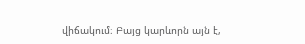վիճակում։ Բայց կարևորն այն է,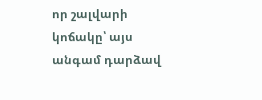որ շալվարի կոճակը՝ այս անգամ դարձավ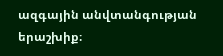ազգային անվտանգության երաշխիք։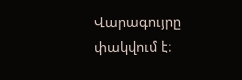Վարագույրը փակվում է։